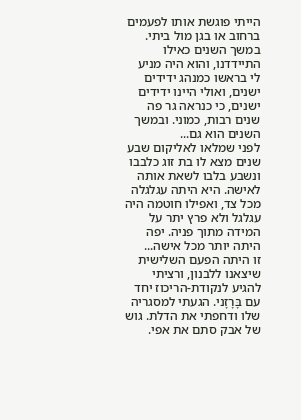הייתי פוגשת אותו לפעמים ברחוב או בגן מול ביתי. במשך השנים כאילו התיידדנו, והוא היה מניע לי בראשו כמנהג ידידים ישנים, ואולי היינו ידידים ישנים, כי כנראה גר פה שנים רבות, כמוני. ובמשך השנים הוא גם...
לפני שמלאו לאליקום שבע שנים מצא לו בת זוג כלבבו ונשבע בלבו לשאת אותה לאישה. היא היתה עגלגלה מכל צד, ואפילו חוטמה היה עגלגל ולא פרץ יתר על המידה מתוך פניה. יפה היתה יותר מכל אישה...
זו היתה הפעם השלישית שיצאנו ללבנון, ורציתי להגיע לנקודת-הריכוז יחד עם בָּרָזָני. הגעתי למסגריה שלו ודחפתי את הדלת. גוש של אבק סתם את אפי.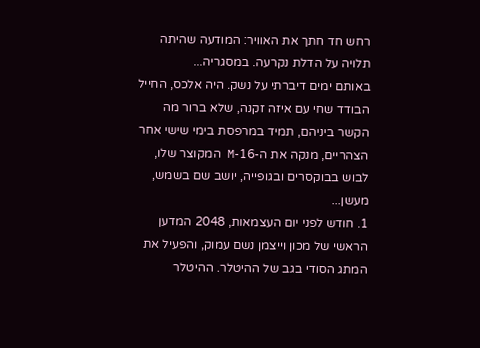רחש חד חתך את האוויר: המודעה שהיתה תלויה על הדלת נקרעה. במסגריה...
באותם ימים דיברתי על נשק. היה אלכס, החייל הבודד שחי עם איזה זקנה, שלא ברור מה הקשר ביניהם, תמיד במרפסת בימי שישי אחר הצהריים, מנקה את ה-16-M המקוצר שלו, לבוש בבוקסרים ובגופייה, יושב שם בשמש, מעשן...
1. חודש לפני יום העצמאות, 2048 המדען הראשי של מכון וייצמן נשם עמוק, והפעיל את המתג הסודי בגב של ההיטלר. ההיטלר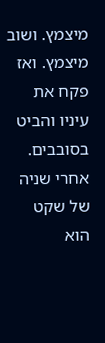מיצמץ. ושוב מיצמץ. ואז פקח את עיניו והביט בסובבים. אחרי שניה של שקט הוא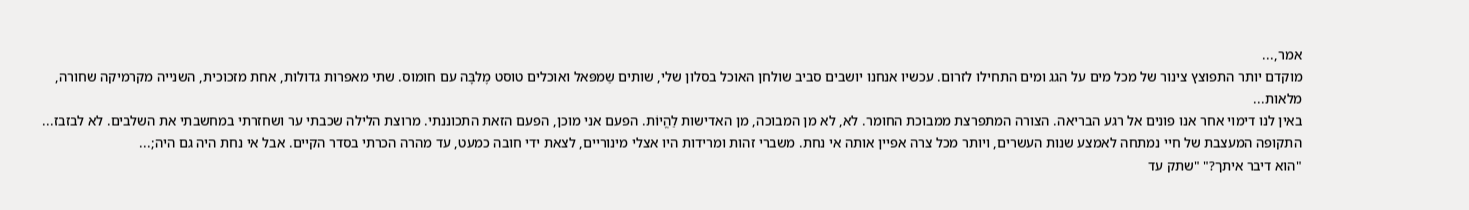אמר,...
מוקדם יותר התפוצץ צינור של מכל מים על הגג ומים התחילו לזרום. עכשיו אנחנו יושבים סביב שולחן האוכל בסלון שלי, שותים שַמפּאל ואוכלים טוסט מֶלבָּה עם חומוס. שתי מאפרות גדולות, אחת מזכוכית, השנייה מקרמיקה שחורה, מלאות...
באין לנו דימוי אחר אנו פונים אל רגע הבריאה. הצורה המתפרצת ממבוכת החומר. לא, לא מן המבוכה, מן האדישות לַהֱיוֹת. הפעם אני מוכן, הפעם הזאת התכוננתי. מרוצת הלילה שכבתי ער ושחזרתי במחשבתי את השלבים. לא לבזבז...
התקופה המעצבת של חיי נמתחה לאמצע שנות העשרים, ויותר מכל צרה אפיין אותה אי נחת. משברי זהות ומרידות היו אצלי מינוריים, לצאת ידי חובה כמעט, עד מהרה הכרתי בסדר הקיים. אבל אי נחת היה גם היה;...
"הוא דיבר איתך?" "שתק עד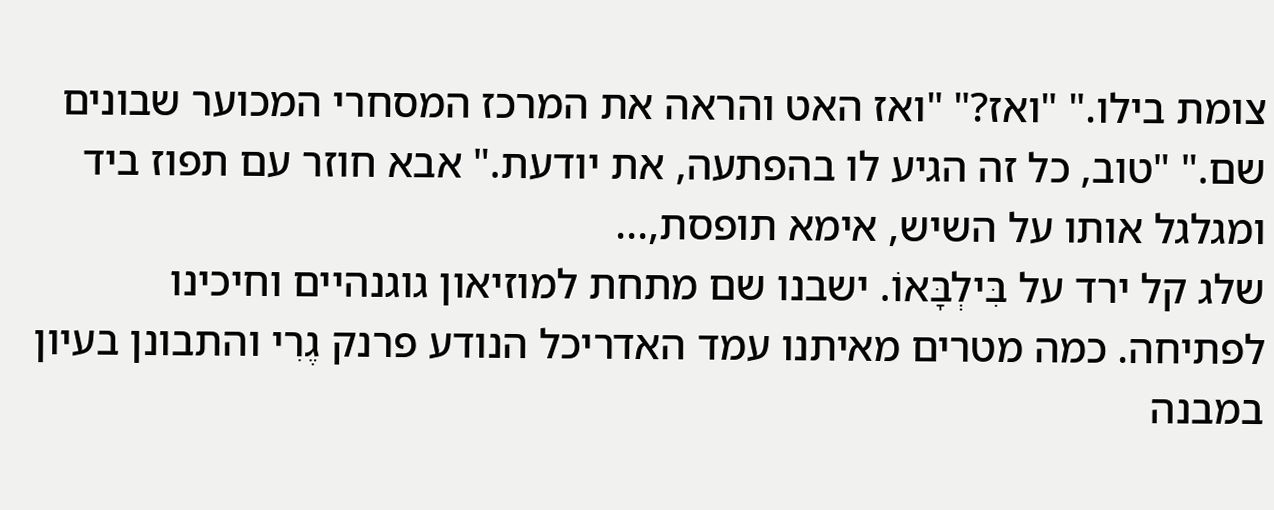צומת בילו." "ואז?" "ואז האט והראה את המרכז המסחרי המכוער שבונים שם." "טוב, כל זה הגיע לו בהפתעה, את יודעת." אבא חוזר עם תפוז ביד ומגלגל אותו על השיש, אימא תופסת,...
שלג קל ירד על בִּילְבָּאוֹ. ישבנו שם מתחת למוזיאון גוגנהיים וחיכינו לפתיחה. כמה מטרים מאיתנו עמד האדריכל הנודע פרנק גֶרִי והתבונן בעיון במבנה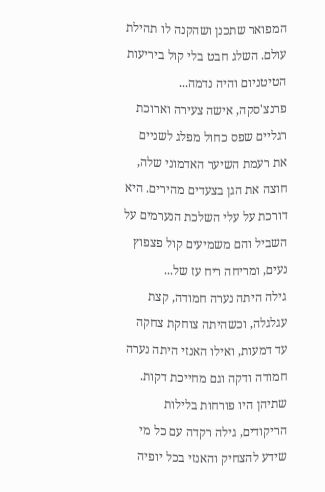המפואר שתכנן ושהקנה לו תהילת עולם. השלג חבט בלי קול ביריעות הטיטניום והיה נדמה...
פרנצ'סקה, אישה צעירה וארוכת רגליים שפס כחול מפלג לשניים את רעמת השיער האדמוני שלה, חוצה את הגן בצעדים מהירים. היא דורכת על עלי השלכת הנערמים על השביל והם משמיעים קול פצפוץ נעים, ומריחה ריח עז של...
גילה היתה נערה חמודה, קצת עגלגלה, וכשהיתה צוחקת צחקה עד דמעות, ואילו האנזי היתה נערה חמודה ודקה וגם מחייכת דקות. שתיהן היו פורחות בלילות הריקודים, גילה רקדה עם כל מי שידע להצחיק והאנזי בכל יופיה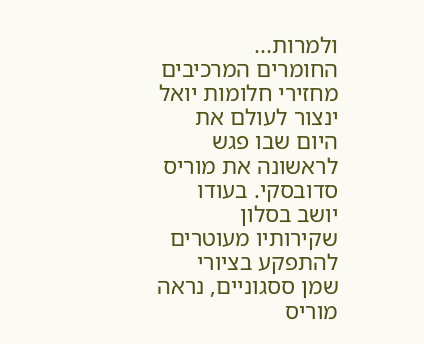ולמרות...
החומרים המרכיבים מחזירי חלומות יואל ינצור לעולם את היום שבו פגש לראשונה את מוריס סדובסקי. בעודו יושב בסלון שקירותיו מעוטרים להתפקע בציורי שמן ססגוניים, נראה מוריס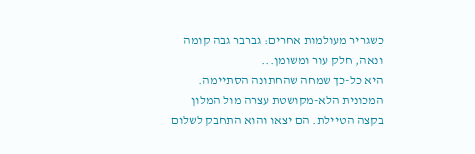כשגריר מעולמות אחרים: גברבר גבה קומה ונאה, חלק עור ומשומן...
היא כל-כך שמחה שהחתונה הסתיימה. המכונית הלא-מקושטת עצרה מול המלון בקצה הטיילת. הם יצאו והוא התחבק לשלום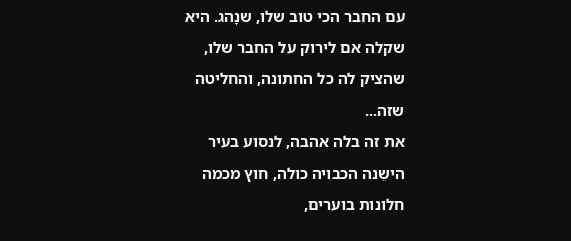עם החבר הכי טוב שלו, שנָהג. היא שקלה אם לירוק על החבר שלו, שהציק לה כל החתונה, והחליטה שזה...
את זה בלה אהבה, לנסוע בעיר הישֵנה הכבויה כולה, חוץ מכמה חלונות בוערים,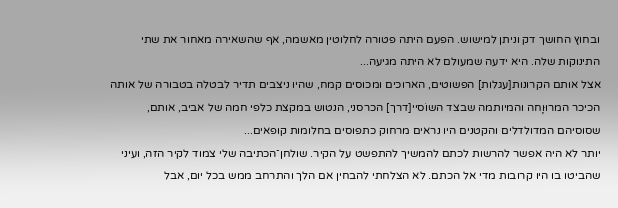ובחוץ החושך דק וניתן למישוש. הפעם היתה פטורה לחלוטין מאשמה, אף שהשאירה מאחור את שתי התינוקות שלה. היא ידעה שמעולם לא היתה מגיעה...
אצל אותם הקרונות[עגלות] הפשוטים, הארוכים ומכוסים קמח, שהיו ניצבים תדיר לבטלה בטבורה של אותה הכיכר המרוּוָחה והמיותמה שבצד השוֹסיי[דרך] הכרסני, הנטוש במקצת כלפי חמה של אביב, אותם, שסוסיהם המדולדלים והקטנים היו נראים מרחוק כתפוסים בחלומות קופאים...
יותר לא היה אפשר להרשות לכתם להמשיך להתפשט על הקיר. שולחן־הכתיבה שלי צמוד לקיר הזה, ועיני שהביטו בו היו קרובות מדי אל הכתם. לא הצלחתי להבחין אם הלך והתרחב ממש בכל יום, אבל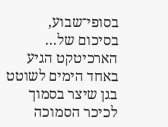בסופי־שבוע, בסיכום של...
הארכיטקט הגיע באחד הימים לשוטט בגן שיצר בסמוך לכיכר הסמוכה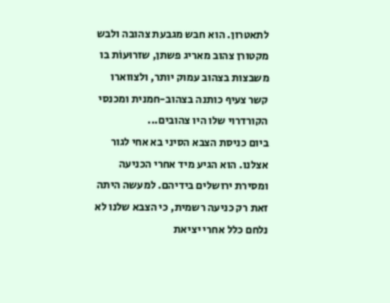לתאטרון. הוא חבש מגבעת צהובה ולבש מקטורן צהוב מאריג פשתן, שזרוּעוֹת בו משבצות בצהוב עמוק יותר, ולצווארו קשר צעיף כותנה בצהוב-חמנית ומכנסי הקורדרוי שלו היו צהובים...
ביום כניסת הצבא הסיני בא אחי לגור אצלנו. הוא הגיע מיד אחרי הכניעה ומסירת ירושלים בידיהם. למעשה היתה זאת רק כניעה רשמית, כי הצבא שלנו לא נלחם כלל אחרי יציאת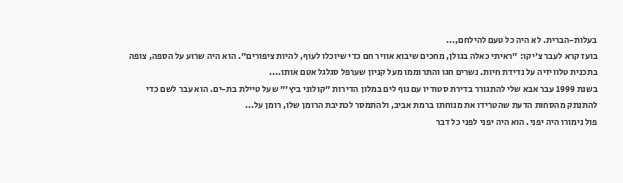בעלות-הברית. לא היה כל טעם להילחם,...
בועז קרא לעבר צ'יקו: "ראיתי כאלה בגולן, מחכים שיבוא אוויר חם כדי שיוכלו לעוף, להיות ציפורים". הוא היה שרוע על הספה, צופה בתכנית טלוויזיה על נדידת חיות. נשרים חגו והתרוממו מעל קניון שערפל סגלגל אטם אותו....
בשנת 1999 עבר אבא שלי להתגורר בדירת סטודיו עם נוף לים במלון הדירות "קולוני ביץ'" שעל טיילת בת-ים. הוא עבר לשם כדי להתנתק מהסחות הדעת שהטרידו את מנוחתו ברמת אביב, ולהתמסר לכתיבת הרומן שלו, רומן על...
פול נימורו היה יפני. הוא היה יפני לפני כל דבר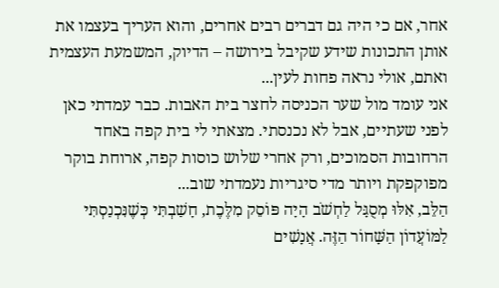אחר, אם כי היה גם דברים רבים אחרים, והוא העריך בעצמו את אותן התכונות שידע שקיבל בירושה – הדיוק, המשמעת העצמית ואתם, אולי נראה פחות לעין...
אני עומד מול שער הכניסה לחצר בית האבות. כבר עמדתי כאן לפני שעתיים, אבל לא נכנסתי. מצאתי לי בית קפה באחד הרחובות הסמוכים, ורק אחרי שלוש כוסות קפה, ארוחת בוקר מפוקפקת ויותר מדי סיגריות נעמדתי שוב...
הַלֵּב, אִלּוּ מְסֻגָּל לַחְשֹׁב הָיָה פּוֹסֵק מִלֶּכֶת, חָשַׁבְתִּי כְּשֶׁנִּכְנַסְתִּי לַמּוֹעֲדוֹן הַשָּׁחוֹר הַזֶּה. אֲנָשִׁים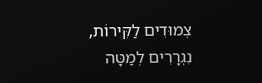צְמוּדִים לַקִּירוֹת, נִגְרָרִים לְמַטָּה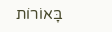בָּאוֹרוֹת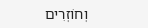וְחוֹזְרִים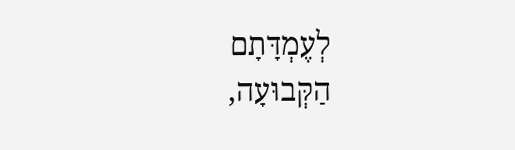לְעֶמְדָּתָם הַקְּבוּעָה,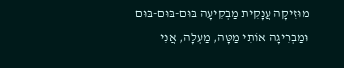מוּזִיקָה עֲנָקִית מַבְקִיעָה בּוּם-בּוּם-בּוּם וּמַבְרִיגָה אוֹתִי מַטָּה, מַעְלָה, אֲנִי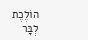הוֹלֶכֶת לְבָּר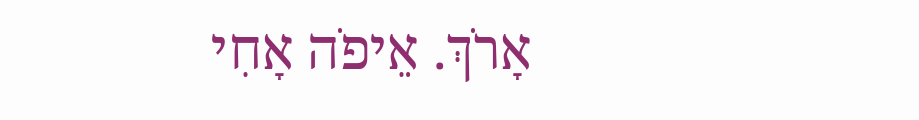אָרֹךְ. אֵיפֹה אָחִי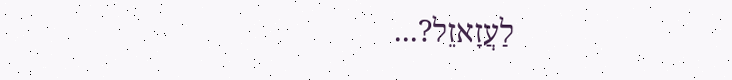לַעֲזָאזֵל?...